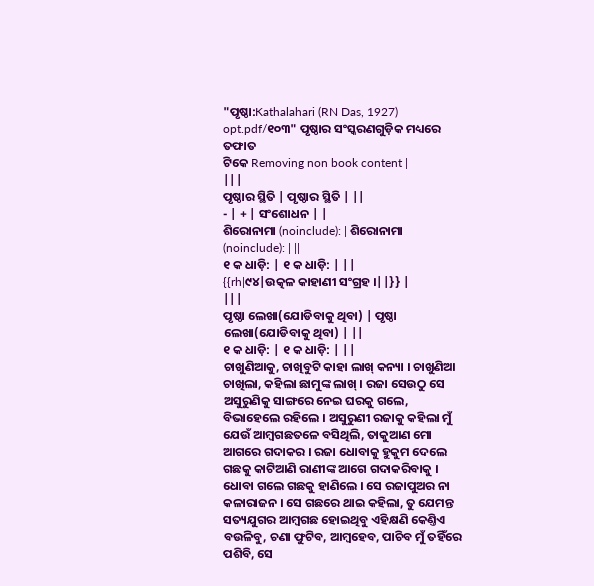"ପୃଷ୍ଠା:Kathalahari (RN Das, 1927) opt.pdf/୧୦୩" ପୃଷ୍ଠାର ସଂସ୍କରଣଗୁଡ଼ିକ ମଧ୍ୟରେ ତଫାତ
ଟିକେ Removing non book content |
|||
ପୃଷ୍ଠାର ସ୍ଥିତି | ପୃଷ୍ଠାର ସ୍ଥିତି | ||
- | + | ସଂଶୋଧନ | |
ଶିରୋନାମା (noinclude): | ଶିରୋନାମା (noinclude): | ||
୧ କ ଧାଡ଼ି: | ୧ କ ଧାଡ଼ି: | ||
{{rh|୯୪|ଉତ୍କଳ କାହାଣୀ ସଂଗ୍ରହ ।||}} |
|||
ପୃଷ୍ଠା ଲେଖା(ଯୋଡିବାକୁ ଥିବା) | ପୃଷ୍ଠା ଲେଖା(ଯୋଡିବାକୁ ଥିବା) | ||
୧ କ ଧାଡ଼ି: | ୧ କ ଧାଡ଼ି: | ||
ଚାଖୁଣିଆକୁ, ଚାଖିବୁଟି କାହା ଲାଖ୍ କନ୍ୟା । ଚାଖୁଣିଆ ଚାଖିଲା, କହିଲା ଛାମୁଙ୍କ ଲାଖ୍ । ରଜା ସେଉଠୁ ସେ ଅସୁରୁଣିକୁ ସାଙ୍ଗରେ ନେଇ ଘରକୁ ଗଲେ, ବିଭାହେଲେ ରହିଲେ । ଅସୁରୁଣୀ ରଜାକୁ କହିଲା ମୁଁ ଯେଉଁ ଆମ୍ୱଗଛତଳେ ବସିଥିଲି, ତାକୁଆଣ ମୋ ଆଗରେ ଗଦାକର । ରଜା ଧୋବାକୁ ହୁକୁମ ଦେଲେ ଗଛକୁ କାଟିଆଣି ରାଣୀଙ୍କ ଆଗେ ଗଦାକରିବାକୁ । ଧୋବା ଗଲେ ଗଛକୁ ହାଣିଲେ । ସେ ରଜାପୁଅର ନା କଳାରାଜନ । ସେ ଗଛରେ ଥାଇ କହିଲା, ତୁ ଯେମନ୍ତ ସତ୍ୟଯୁଗର ଆମ୍ୱଗଛ ହୋଇଥିବୁ ଏହିକ୍ଷଣି କେଣ୍ତିଏ ବଉଳିବୁ, ଚଣା ଫୁଟିବ, ଆମ୍ୱହେବ, ପାଚିବ ମୁଁ ତହିଁରେ ପଶିବି, ସେ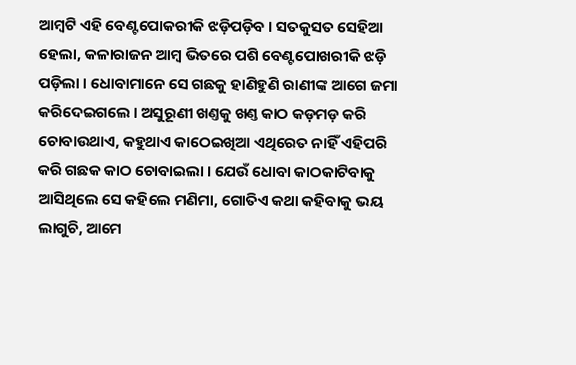ଆମ୍ୱଟି ଏହି ବେଣ୍ଟପୋକରୀକି ଝଡ଼ିପଡ଼ିବ । ସତକୁସତ ସେହିଆ ହେଲା, କଳାରାଜନ ଆମ୍ୱ ଭିତରେ ପଶି ବେଣ୍ଟପୋଖରୀକି ଝଡ଼ି ପଡ଼ିଲା । ଧୋବାମାନେ ସେ ଗଛକୁ ହାଣିହୁଣି ରାଣୀଙ୍କ ଆଗେ ଜମା କରିଦେଇଗଲେ । ଅସୁରୂଣୀ ଖଣ୍ତକୁ ଖଣ୍ତ କାଠ କଡ଼ମଡ଼ କରି ଚୋବାଉଥାଏ, କହୁଥାଏ କାଠେଇଖିଆ ଏଥିରେତ ନାହିଁ ଏହିପରି କରି ଗଛକ କାଠ ଚୋବାଇଲା । ଯେଉଁ ଧୋବା କାଠକାଟିବାକୁ ଆସିଥିଲେ ସେ କହିଲେ ମଣିମା, ଗୋତିଏ କଥା କହିବାକୁ ଭୟ ଲାଗୁଚି, ଆମେ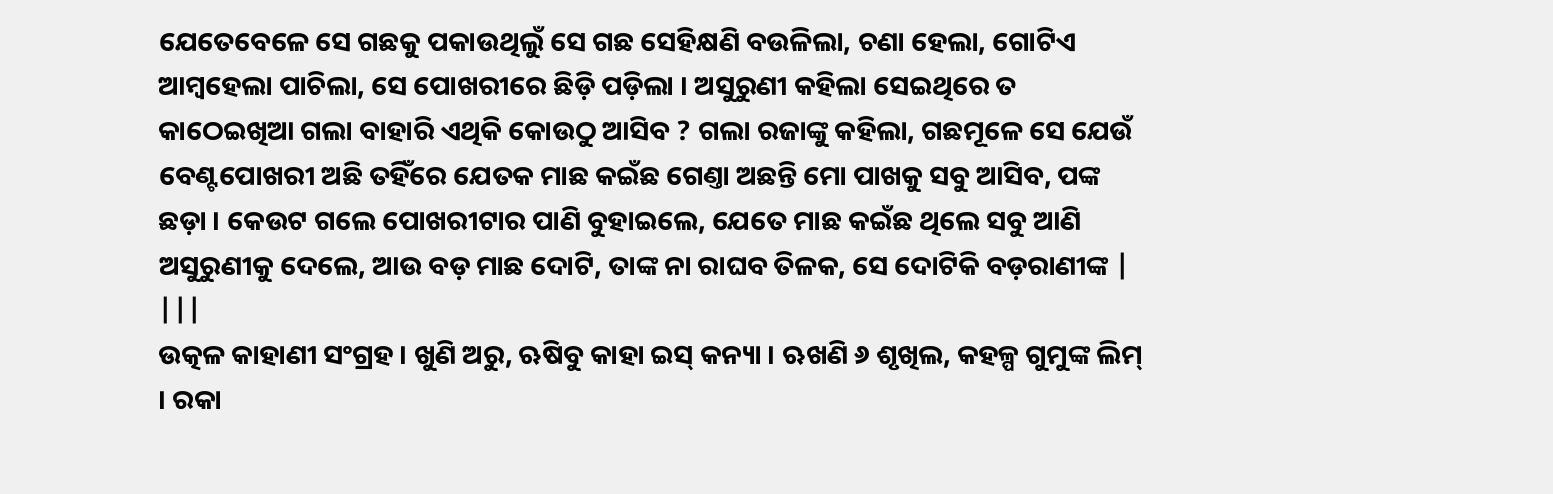ଯେତେବେଳେ ସେ ଗଛକୁ ପକାଉଥିଲୁଁ ସେ ଗଛ ସେହିକ୍ଷଣି ବଉଳିଲା, ଚଣା ହେଲା, ଗୋଟିଏ ଆମ୍ୱହେଲା ପାଚିଲା, ସେ ପୋଖରୀରେ ଛିଡ଼ି ପଡ଼ିଲା । ଅସୁରୁଣୀ କହିଲା ସେଇଥିରେ ତ କାଠେଇଖିଆ ଗଲା ବାହାରି ଏଥିକି କୋଉଠୁ ଆସିବ ? ଗଲା ରଜାଙ୍କୁ କହିଲା, ଗଛମୂଳେ ସେ ଯେଉଁ ବେଣ୍ଟପୋଖରୀ ଅଛି ତହିଁରେ ଯେତକ ମାଛ କଇଁଛ ଗେଣ୍ତା ଅଛନ୍ତି ମୋ ପାଖକୁ ସବୁ ଆସିବ, ପଙ୍କ ଛଡ଼ା । କେଉଟ ଗଲେ ପୋଖରୀଟାର ପାଣି ବୁହାଇଲେ, ଯେତେ ମାଛ କଇଁଛ ଥିଲେ ସବୁ ଆଣି ଅସୁରୁଣୀକୁ ଦେଲେ, ଆଉ ବଡ଼ ମାଛ ଦୋଟି, ତାଙ୍କ ନା ରାଘବ ତିଳକ, ସେ ଦୋଟିକି ବଡ଼ରାଣୀଙ୍କ |
|||
ଉତ୍କଳ କାହାଣୀ ସଂଗ୍ରହ । ଖୁଣି ଅରୁ, ଋଷିବୁ କାହା ଇସ୍ କନ୍ୟା । ଋଖଣି ୬ ଶୃଖିଲ, କହଳ୍ପ ଗୁମୁଙ୍କ ଲିମ୍ । ରକା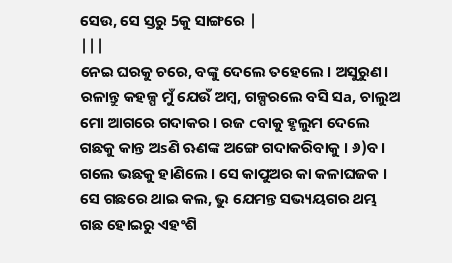ସେଉ, ସେ ସ୍ତରୁ 5କୁ ସାଙ୍ଗରେ |
|||
ନେଇ ଘରକୁ ଚରେ, ବଙ୍କୁ ଦେଲେ ତହେଲେ । ଅସୁରୁଣ। ରଳାନ୍ତୁ କହଳ୍ପ ମୁଁ ଯେଉଁ ଅମ୍ବ, ଗଳ୍ପରଲେ ବସି ସa, ଚାଲୁଅ ମୋ ଆଗରେ ଗଦାକର । ରଜ cବାକୁ ହୃଲୁମ ଦେଲେ ଗଛକୁ କାନ୍ତ ଅsଣି ଋଣଙ୍କ ଅଙ୍ଗେ ଗଦାକରିବାକୁ । ୬)ବ। ଗଲେ ଭଛକୁ ହାଣିଲେ । ସେ କାପୁଅର କା କଳାଘଜକ । ସେ ଗଛରେ ଥାଇ କଲ, ଭୁ ଯେମନ୍ତ ସଭ୍ୟୟଗର ଥମ୍ଭ ଗଛ ହୋଇରୁ ଏହଂଶି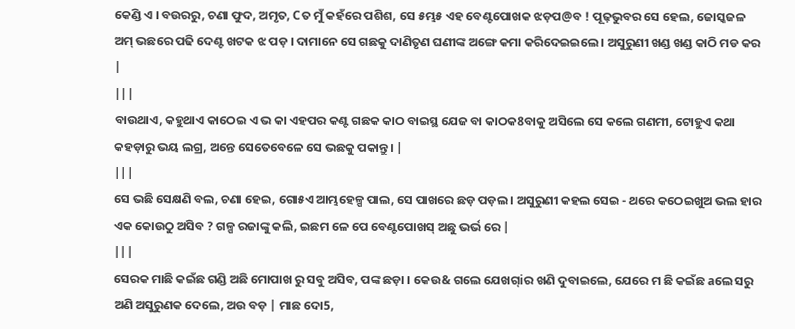କେଣ୍ଡି ଏ । ବଉରରୁ, ଚଣା ଫୁଦ, ଅମୃତ, Cତ ମୁଁ କହଁରେ ପଶିଶ, ସେ ୫ମ୍ଭ୫ ଏହ ବେଣ୍ଟପୋଖକ ଝଡ଼ପ@ବ ! ପୂଢ଼ଭୁବର ସେ ହେଲ, ଜୋସ୍କଜଳ ଅମ୍ ଭଛରେ ପଢି ଦେଣ୍ଟ ଖଟକ ଝ ପଡ଼ । ଦାମାନେ ସେ ଗଛକୁ ଦାଣିତୃଣ ଘଣୀଙ୍କ ଅଙ୍ଗେ କମା କରିଦେଇଇଲେ । ଅସୁରୁଣୀ ଖଣ୍ଡ ଖଣ୍ଡ କାଠି ମଡ କର |
|||
ବାଉଥାଏ, କହୁଥାଏ କାଠେଇ ଏ ଭ କା ଏହପର କଣ୍ଟ ଗଛକ କାଠ ବାଇସ୍ଥ ଯେଜ ବା କାଠକ8ବାକୁ ଅସିଲେ ସେ କଲେ ଗଣମୀ, ଟୋହୁଏ କଥା କହଡ଼ାରୁ ଭୟ ଲଗ୍ର, ଅନ୍ତେ ସେତେବେଳେ ସେ ଭଛକୁ ପକାନ୍ତୁ। |
|||
ସେ ଭଛି ସେକ୍ଷଣି ବଲ, ଚଣା ହେଇ, ଗୋ୫ଏ ଆମ୍ଭହେଳ୍ପ ପାଲ, ସେ ପାଖରେ ଛଡ଼ ପଡ଼ଲ । ଅସୁରୁଣୀ କହଲ ସେଇ - ଥରେ କଠେଇଖୁଅ ଭଲ ହାର ଏକ କୋଉଠୁ ଅସିବ ? ଗଳ୍ପ ରଜାଙ୍କୁ କଲି, ଇଛମ ଳେ ପେ ବେଣ୍ଟପୋଖସ୍ ଅଛୁ ଭର୍ଭ ରେ |
|||
ସେରକ ମାଛି କଇଁଛ ଗଣ୍ଡି ଅଛି ମୋପାଖ ରୁ ସବୁ ଅସିବ, ପଙ୍କ ଛଡ଼ା । କେଉ& ଗଲେ ଯେଖଗ୍iର ଖଣି ଦୁବାଇଲେ, ଯେରେ ମ ଛି କଇଁଛ aଲେ ସରୁ ଅଣି ଅସୁରୁଣକ ଦେଲେ, ଅଉ ବଡ଼ | ମାଛ ଦୋ5,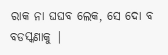ରାକ ନା ଘଘବ ଲେକ, ସେ ଦୋ ବ ବଡସ୍କଣାକୁ |